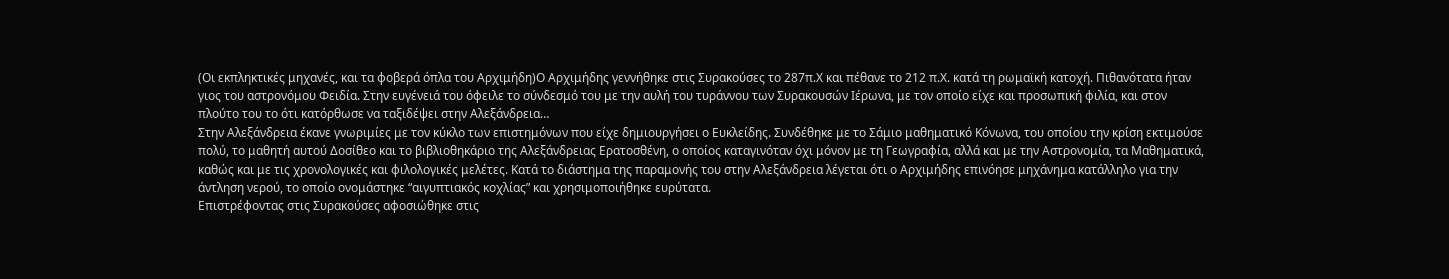(Οι εκπληκτικές μηχανές, και τα φοβερά όπλα του Αρχιμήδη)Ο Αρχιμήδης γεννήθηκε στις Συρακούσες το 287π.Χ και πέθανε το 212 π.Χ. κατά τη ρωμαϊκή κατοχή. Πιθανότατα ήταν γιος του αστρονόμου Φειδία. Στην ευγένειά του όφειλε το σύνδεσμό του με την αυλή του τυράννου των Συρακουσών Ιέρωνα, με τον οποίο είχε και προσωπική φιλία, και στον πλούτο του το ότι κατόρθωσε να ταξιδέψει στην Αλεξάνδρεια…
Στην Αλεξάνδρεια έκανε γνωριμίες με τον κύκλο των επιστημόνων που είχε δημιουργήσει ο Ευκλείδης. Συνδέθηκε με το Σάμιο μαθηματικό Κόνωνα, του οποίου την κρίση εκτιμούσε πολύ, το μαθητή αυτού Δοσίθεο και το βιβλιοθηκάριο της Αλεξάνδρειας Ερατοσθένη, ο οποίος καταγινόταν όχι μόνον με τη Γεωγραφία, αλλά και με την Αστρονομία, τα Μαθηματικά, καθώς και με τις χρονολογικές και φιλολογικές μελέτες. Κατά το διάστημα της παραμονής του στην Αλεξάνδρεια λέγεται ότι ο Αρχιμήδης επινόησε μηχάνημα κατάλληλο για την άντληση νερού, το οποίο ονομάστηκε “αιγυπτιακός κοχλίας” και χρησιμοποιήθηκε ευρύτατα.
Επιστρέφοντας στις Συρακούσες αφοσιώθηκε στις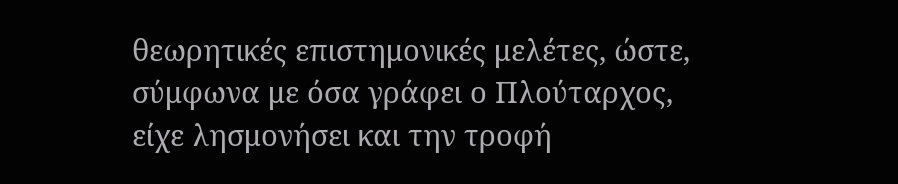θεωρητικές επιστημονικές μελέτες, ώστε, σύμφωνα με όσα γράφει ο Πλούταρχος, είχε λησμονήσει και την τροφή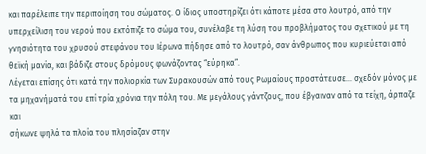και παρέλειπε την περιποίηση του σώματος. Ο ίδιος υποστηρίζει ότι κάποτε μέσα στο λουτρό, από την υπερχείλιση του νερού που εκτόπιζε το σώμα του, συνέλαβε τη λύση του προβλήματος του σχετικού με τη γνησιότητα του χρυσού στεφάνου του Ιέρωνα πήδησε από το λουτρό, σαν άνθρωπος που κυριεύεται από θεϊκή μανία, και βάδιζε στους δρόμους φωνάζοντας “εύρηκα”.
Λέγεται επίσης ότι κατά την πολιορκία των Συρακουσών από τους Ρωμαίους προστάτευσε… σχεδόν μόνος με τα μηχανήματά του επί τρία χρόνια την πόλη του. Με μεγάλους γάντζους, που έβγαιναν από τα τείχη, άρπαζε και
σήκωνε ψηλά τα πλοία του πλησίαζαν στην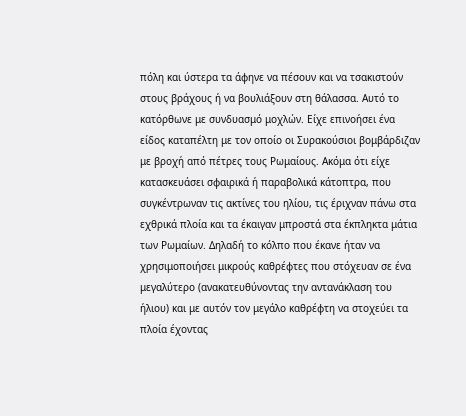πόλη και ύστερα τα άφηνε να πέσουν και να τσακιστούν στους βράχους ή να βουλιάξουν στη θάλασσα. Αυτό το κατόρθωνε με συνδυασμό μοχλών. Είχε επινοήσει ένα είδος καταπέλτη με τον οποίο οι Συρακούσιοι βομβάρδιζαν με βροχή από πέτρες τους Ρωμαίους. Ακόμα ότι είχε κατασκευάσει σφαιρικά ή παραβολικά κάτοπτρα, που συγκέντρωναν τις ακτίνες του ηλίου, τις έριχναν πάνω στα εχθρικά πλοία και τα έκαιγαν μπροστά στα έκπληκτα μάτια των Ρωμαίων. Δηλαδή το κόλπο που έκανε ήταν να χρησιμοποιήσει μικρούς καθρέφτες που στόχευαν σε ένα μεγαλύτερο (ανακατευθύνοντας την αντανάκλαση του ήλιου) και με αυτόν τον μεγάλο καθρέφτη να στοχεύει τα πλοία έχοντας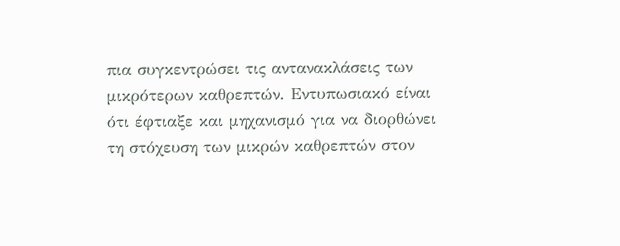πια συγκεντρώσει τις αντανακλάσεις των μικρότερων καθρεπτών. Εντυπωσιακό είναι ότι έφτιαξε και μηχανισμό για να διορθώνει τη στόχευση των μικρών καθρεπτών στον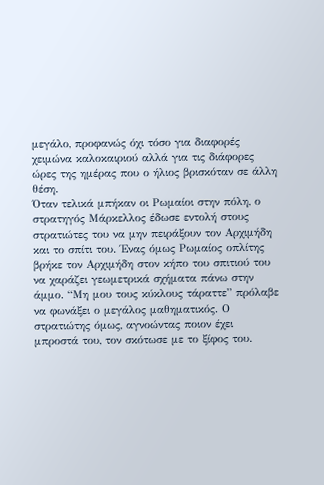μεγάλο, προφανώς όχι τόσο για διαφορές χειμώνα καλοκαιριού αλλά για τις διάφορες ώρες της ημέρας που ο ήλιος βρισκόταν σε άλλη θέση.
Όταν τελικά μπήκαν οι Ρωμαίοι στην πόλη, ο στρατηγός Μάρκελλος έδωσε εντολή στους στρατιώτες του να μην πειράξουν τον Αρχιμήδη και το σπίτι του. Ένας όμως Ρωμαίος οπλίτης βρήκε τον Αρχιμήδη στον κήπο του σπιτιού του να χαράζει γεωμετρικά σχήματα πάνω στην άμμο. “Μη μου τους κύκλους τάραττε” πρόλαβε να φωνάξει ο μεγάλος μαθηματικός. Ο στρατιώτης όμως, αγνοώντας ποιον έχει μπροστά του, τον σκότωσε με το ξίφος του.